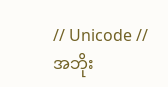// Unicode //
အဘိုး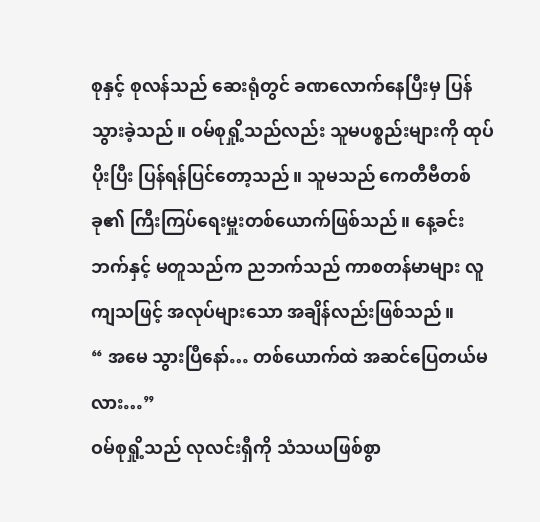စုနှင့် စုလန်သည် ဆေးရုံတွင် ခဏလောက်နေပြီးမှ ပြန်သွားခဲ့သည်။ ဝမ်စုရှို့သည်လည်း သူမပစ္စည်းများကို ထုပ်ပိုးပြီး ပြန်ရန်ပြင်တော့သည်။ သူမသည် ကေတီဗီတစ်ခု၏ ကြီးကြပ်ရေးမှူးတစ်ယောက်ဖြစ်သည်။ နေ့ခင်းဘက်နှင့် မတူသည်က ညဘက်သည် ကာစတန်မာများ လူကျသဖြင့် အလုပ်များသော အချိန်လည်းဖြစ်သည်။
“ အမေ သွားပြီနော်… တစ်ယောက်ထဲ အဆင်ပြေတယ်မလား…”
ဝမ်စုရှို့သည် လုလင်းရှီကို သံသယဖြစ်စွာ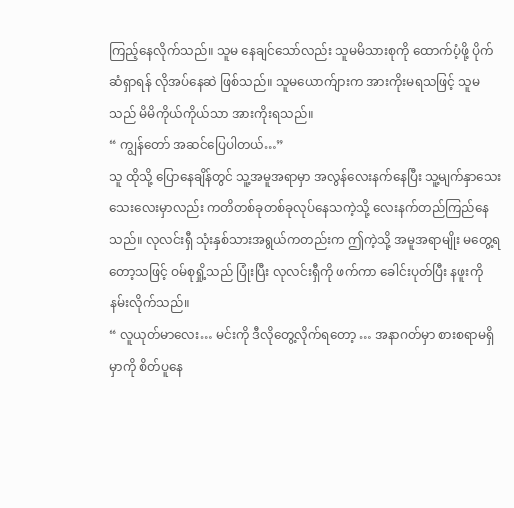ကြည့်နေလိုက်သည်။ သူမ နေချင်သော်လည်း သူမမိသားစုကို ထောက်ပံ့ဖို့ ပိုက်ဆံရှာရန် လိုအပ်နေဆဲ ဖြစ်သည်။ သူမယောက်ျားက အားကိုးမရသဖြင့် သူမသည် မိမိကိုယ်ကိုယ်သာ အားကိုးရသည်။
“ ကျွန်တော် အဆင်ပြေပါတယ်…”
သူ ထိုသို့ ပြောနေချိန်တွင် သူ့အမူအရာမှာ အလွန်လေးနက်နေပြီး သူ့မျက်နှာသေးသေးလေးမှာလည်း ကတိတစ်ခုတစ်ခုလုပ်နေသကဲ့သို့ လေးနက်တည်ကြည်နေသည်။ လုလင်းရှီ သုံးနှစ်သားအရွယ်ကတည်းက ဤကဲ့သို့ အမူအရာမျိုး မတွေ့ရတော့သဖြင့် ဝမ်စုရှို့သည် ပြုံးပြီး လုလင်းရှီကို ဖက်ကာ ခေါင်းပုတ်ပြီး နဖူးကို နမ်းလိုက်သည်။
“ လူယုတ်မာလေး… မင်းကို ဒီလိုတွေ့လိုက်ရတော့ … အနာဂတ်မှာ စားစရာမရှိမှာကို စိတ်ပူနေ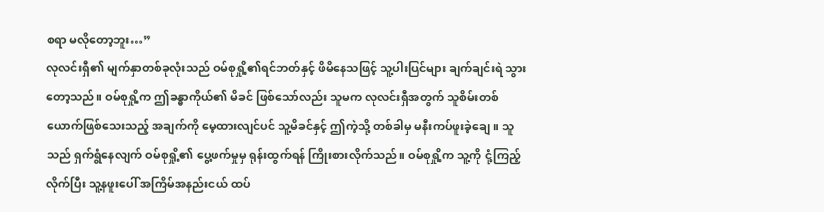စရာ မလိုတော့ဘူး…”
လုလင်းရှီ၏ မျက်နှာတစ်ခုလုံးသည် ဝမ်စုရှို့၏ရင်ဘတ်နှင့် ဖိမိနေသဖြင့် သူ့ပါးပြင်များ ချက်ချင်းရဲ သွားတော့သည်။ ဝမ်စုရှို့က ဤခန္ဓာကိုယ်၏ မိခင် ဖြစ်သော်လည်း သူမက လုလင်းရှီအတွက် သူစိမ်းတစ်ယောက်ဖြစ်သေးသည့် အချက်ကို မေ့ထားလျင်ပင် သူ့မိခင်နှင့် ဤကဲ့သို့ တစ်ခါမှ မနီးကပ်ဖူးခဲ့ချေ။ သူသည် ရှက်ရွံနေလျက် ဝမ်စုရှို့၏ ပွေ့ဖက်မှုမှ ရုန်းထွက်ရန် ကြိုးစားလိုက်သည်။ ဝမ်စုရှို့က သူ့ကို ငုံ့ကြည့်လိုက်ပြီး သူ့နဖူးပေါ် အကြိမ်အနည်းငယ် ထပ်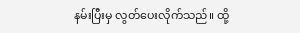နမ်းပြီးမှ လွတ်ပေးလိုက်သည်။ ထို့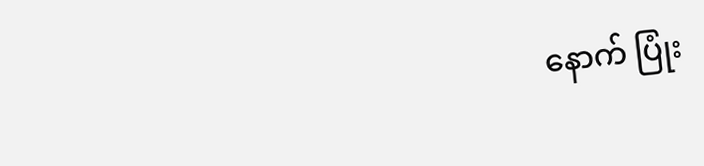နောက် ပြုံး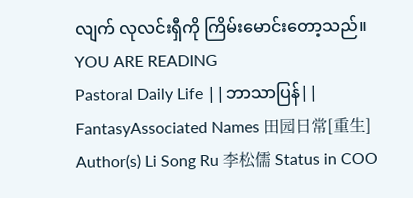လျက် လုလင်းရှီကို ကြိမ်းမောင်းတော့သည်။
YOU ARE READING
Pastoral Daily Life ||ဘာသာပြန်||
FantasyAssociated Names 田园日常[重生] Author(s) Li Song Ru 李松儒 Status in COO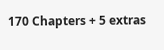170 Chapters + 5 extras